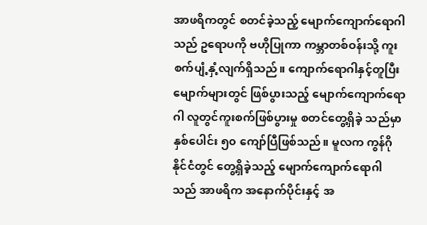အာဖရိကတွင် စတင်ခဲ့သည့် မျောက်ကျောက်ရောဂါသည် ဥရောပကို ဗဟိုပြုကာ ကမ္ဘာတစ်ဝန်းသို့ ကူးစက်ပျံ့နှံ့လျက်ရှိသည်။ ကျောက်ရောဂါနှင့်တူပြီး မျောက်များတွင် ဖြစ်ပွားသည့် မျောက်ကျောက်ရောဂါ လူတွင်ကူးစက်ဖြစ်ပွားမှု စတင်တွေ့ရှိခဲ့ သည်မှာ နှစ်ပေါင်း ၅၀ ကျော်ပြီဖြစ်သည်။ မူလက ကွန်ဂိုနိုင်ငံတွင် တွေ့ရှိခဲ့သည့် မျောက်ကျောက်ရောဂါသည် အာဖရိက အနောက်ပိုင်းနှင့် အ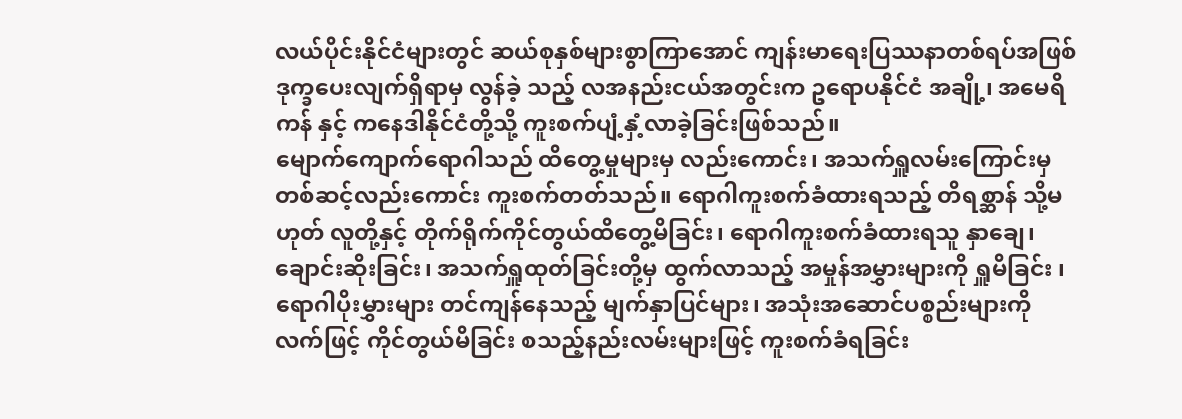လယ်ပိုင်းနိုင်ငံများတွင် ဆယ်စုနှစ်များစွာကြာအောင် ကျန်းမာရေးပြဿနာတစ်ရပ်အဖြစ် ဒုက္ခပေးလျက်ရှိရာမှ လွန်ခဲ့ သည့် လအနည်းငယ်အတွင်းက ဥရောပနိုင်ငံ အချို့၊ အမေရိကန် နှင့် ကနေဒါနိုင်ငံတို့သို့ ကူးစက်ပျံ့နှံ့လာခဲ့ခြင်းဖြစ်သည်။
မျောက်ကျောက်ရောဂါသည် ထိတွေ့မှုများမှ လည်းကောင်း၊ အသက်ရှူလမ်းကြောင်းမှ တစ်ဆင့်လည်းကောင်း ကူးစက်တတ်သည်။ ရောဂါကူးစက်ခံထားရသည့် တိရစ္ဆာန် သို့မဟုတ် လူတို့နှင့် တိုက်ရိုက်ကိုင်တွယ်ထိတွေ့မိခြင်း၊ ရောဂါကူးစက်ခံထားရသူ နှာချေ၊ ချောင်းဆိုးခြင်း၊ အသက်ရှူထုတ်ခြင်းတို့မှ ထွက်လာသည့် အမှုန်အမွှားများကို ရှူမိခြင်း ၊ ရောဂါပိုးမွှားများ တင်ကျန်နေသည့် မျက်နှာပြင်များ၊ အသုံးအဆောင်ပစ္စည်းများကို လက်ဖြင့် ကိုင်တွယ်မိခြင်း စသည့်နည်းလမ်းများဖြင့် ကူးစက်ခံရခြင်း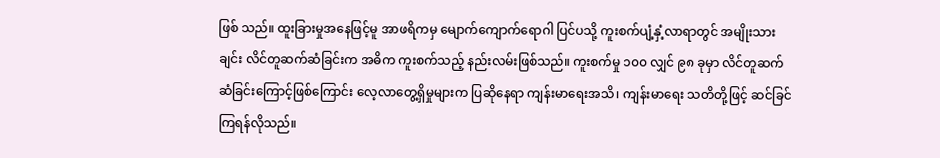ဖြစ် သည်။ ထူးခြားမှုအနေဖြင့်မူ အာဖရိကမှ မျောက်ကျောက်ရောဂါ ပြင်ပသို့ ကူးစက်ပျံ့နှံ့လာရာတွင် အမျိုးသားချင်း လိင်တူဆက်ဆံခြင်းက အဓိက ကူးစက်သည့် နည်းလမ်းဖြစ်သည်။ ကူးစက်မှု ၁၀၀ လျှင် ၉၈ ခုမှာ လိင်တူဆက်ဆံခြင်းကြောင့်ဖြစ်ကြောင်း လေ့လာတွေ့ရှိမှုများက ပြဆိုနေရာ ကျန်းမာရေးအသိ၊ ကျန်းမာရေး သတိတို့ဖြင့် ဆင်ခြင်ကြရန်လိုသည်။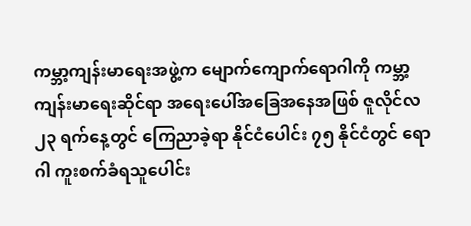ကမ္ဘာ့ကျန်းမာရေးအဖွဲ့က မျောက်ကျောက်ရောဂါကို ကမ္ဘာ့ကျန်းမာရေးဆိုင်ရာ အရေးပေါ်အခြေအနေအဖြစ် ဇူလိုင်လ ၂၃ ရက်နေ့တွင် ကြေညာခဲ့ရာ နိုင်ငံပေါင်း ၇၅ နိုင်ငံတွင် ရောဂါ ကူးစက်ခံရသူပေါင်း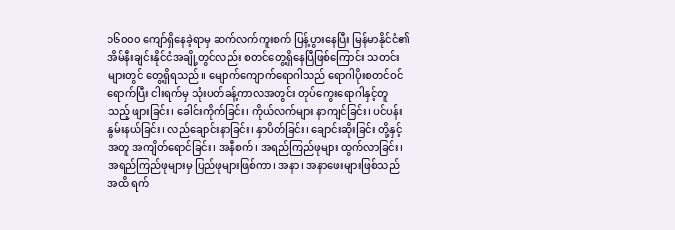၁၆၀၀၀ ကျော်ရှိနေခဲ့ရာမှ ဆက်လက်ကူးစက် ပြန့်ပွားနေပြီး မြန်မာနိုင်ငံ၏ အိမ်နီးချင်းနိုင်ငံအချို့တွင်လည်း စတင်တွေ့ရှိနေပြီဖြစ်ကြောင်း သတင်းများတွင် တွေ့ရှိရသည်။ မျောက်ကျောက်ရောဂါသည် ရောဂါပိုးစတင်ဝင်ရောက်ပြီး ငါးရက်မှ သုံးပတ်ခန့်ကာလအတွင်း တုပ်ကွေးရောဂါနှင့်တူသည့် ဖျားခြင်း၊ ခေါင်းကိုက်ခြင်း၊ ကိုယ်လက်များ နာကျင်ခြင်း၊ ပင်ပန်း နွမ်းနယ်ခြင်း၊ လည်ချောင်းနာခြင်း၊ နှာပိတ်ခြင်း၊ ချောင်းဆိုးခြင်း တို့နှင့်အတူ အကျိတ်ရောင်ခြင်း၊ အနီစက်၊ အရည်ကြည်ဖုများ ထွက်လာခြင်း၊ အရည်ကြည်ဖုများမှ ပြည်ဖုများဖြစ်ကာ၊ အနာ၊ အနာဖေးများဖြစ်သည်အထိ ရက်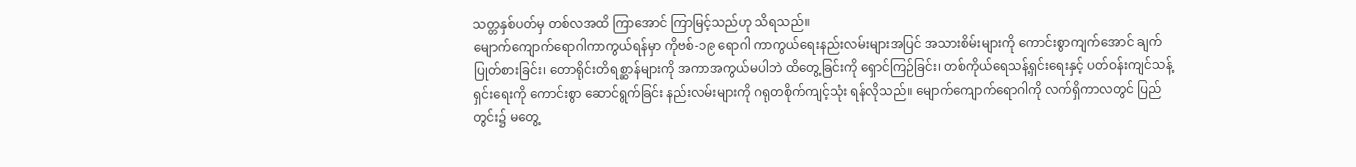သတ္တနှစ်ပတ်မှ တစ်လအထိ ကြာအောင် ကြာမြင့်သည်ဟု သိရသည်။
မျောက်ကျောက်ရောဂါကာကွယ်ရန်မှာ ကိုဗစ်-၁၉ ရောဂါ ကာကွယ်ရေးနည်းလမ်းများအပြင် အသားစိမ်းများကို ကောင်းစွာကျက်အောင် ချက်ပြုတ်စားခြင်း၊ တောရိုင်းတိရစ္ဆာန်များကို အကာအကွယ်မပါဘဲ ထိတွေ့ခြင်းကို ရှောင်ကြဉ်ခြင်း၊ တစ်ကိုယ်ရေသန့်ရှင်းရေးနှင့် ပတ်ဝန်းကျင်သန့်ရှင်းရေးကို ကောင်းစွာ ဆောင်ရွက်ခြင်း နည်းလမ်းများကို ဂရုတစိုက်ကျင့်သုံး ရန်လိုသည်။ မျောက်ကျောက်ရောဂါကို လက်ရှိကာလတွင် ပြည်တွင်း၌ မတွေ့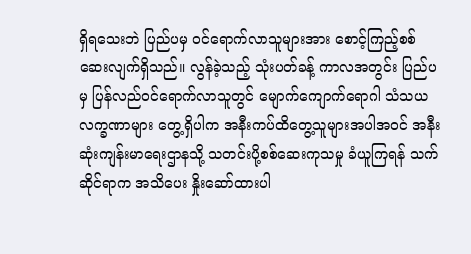ရှိရသေးဘဲ ပြည်ပမှ ဝင်ရောက်လာသူများအား စောင့်ကြည့်စစ်ဆေးလျက်ရှိသည်။ လွန်ခဲ့သည့် သုံးပတ်ခန့် ကာလအတွင်း ပြည်ပမှ ပြန်လည်ဝင်ရောက်လာသူတွင် မျောက်ကျောက်ရောဂါ သံသယလက္ခဏာများ တွေ့ရှိပါက အနီးကပ်ထိတွေ့သူများအပါအဝင် အနီးဆုံးကျန်းမာရေးဌာနသို့ သတင်းပို့စစ်ဆေးကုသမှု ခံယူကြရန် သက်ဆိုင်ရာက အသိပေး နှိုးဆော်ထားပါ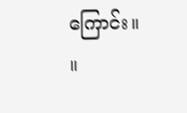ကြောင်း။ ။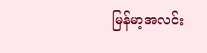မြန်မာ့အလင်း